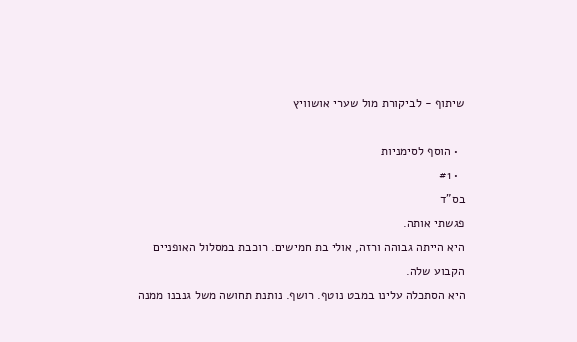שיתוף - לביקורת מול שערי אושוויץ

  • הוסף לסימניות
  • #1
בס"ד
פגשתי אותה.
היא הייתה גבוהה ורזה, אולי בת חמישים. רוכבת במסלול האופניים הקבוע שלה.
היא הסתכלה עלינו במבט נוטף. רושף. נותנת תחושה משל גנבנו ממנה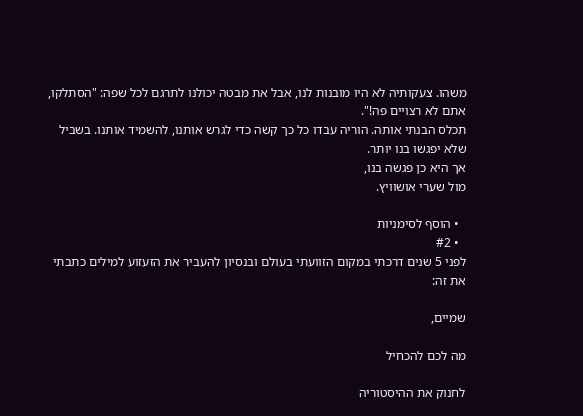משהו. צעקותיה לא היו מובנות לנו, אבל את מבטה יכולנו לתרגם לכל שפה: "הסתלקו, אתם לא רצויים פה!".
תכלס הבנתי אותה. הוריה עבדו כל כך קשה כדי לגרש אותנו, להשמיד אותנו. בשביל שלא יפגשו בנו יותר.
אך היא כן פגשה בנו,
מול שערי אושוויץ.

  • הוסף לסימניות
  • #2
לפני 5 שנים דרכתי במקום הזוועתי בעולם ובנסיון להעביר את הזעזוע למילים כתבתי את זה:

שמיים,

מה לכם להכחיל

לחנוק את ההיסטוריה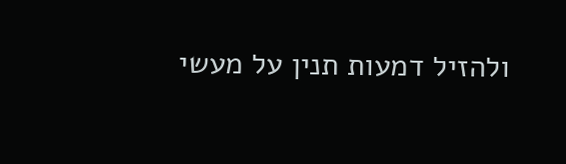ולהזיל דמעות תנין על מעשי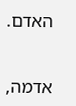האדם.


אדמה,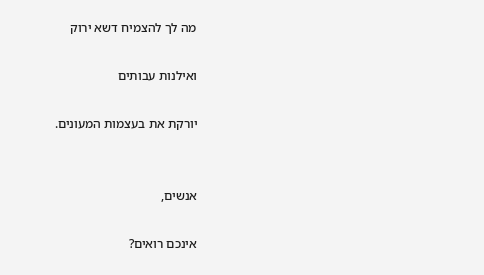מה לך להצמיח דשא ירוק

ואילנות עבותים

יורקת את בעצמות המעונים.


אנשים,

אינכם רואים?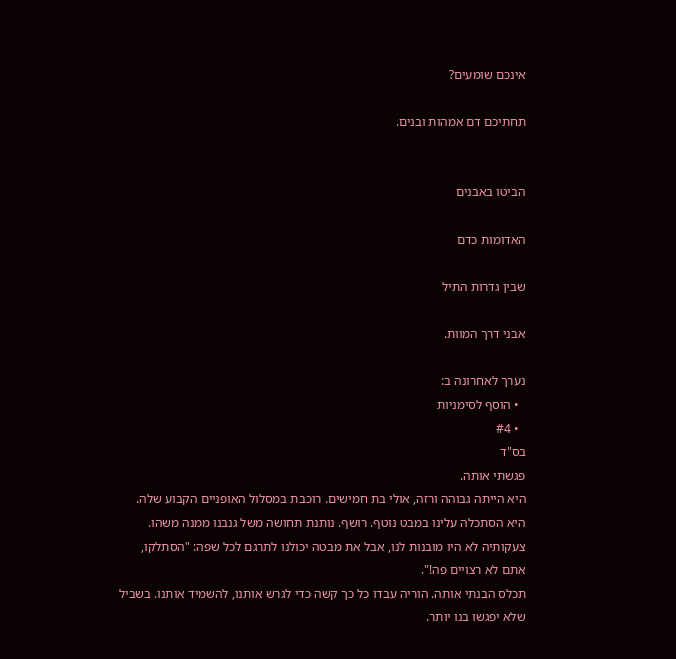אינכם שומעים?

תחתיכם דם אמהות ובנים.


הביטו באבנים

האדומות כדם

שבין גדרות התיל

אבני דרך המוות.

נערך לאחרונה ב:
  • הוסף לסימניות
  • #4
בס"ד
פגשתי אותה.
היא הייתה גבוהה ורזה, אולי בת חמישים. רוכבת במסלול האופניים הקבוע שלה.
היא הסתכלה עלינו במבט נוטף. רושף. נותנת תחושה משל גנבנו ממנה משהו. צעקותיה לא היו מובנות לנו, אבל את מבטה יכולנו לתרגם לכל שפה: "הסתלקו, אתם לא רצויים פה!".
תכלס הבנתי אותה. הוריה עבדו כל כך קשה כדי לגרש אותנו, להשמיד אותנו. בשביל שלא יפגשו בנו יותר.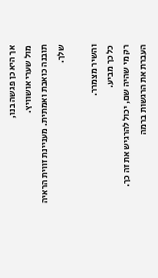אך היא כן פגשה בנו,
מול שערי אושוויץ.
תובנה כואבת ואמתית. מעניינת זווית הראיה שלך.

והשיר מצמרר.
כל כך מביע.
רק מי שהיה שם, יכול להרגיש את זה כך.
העברת את הרגשות ברמה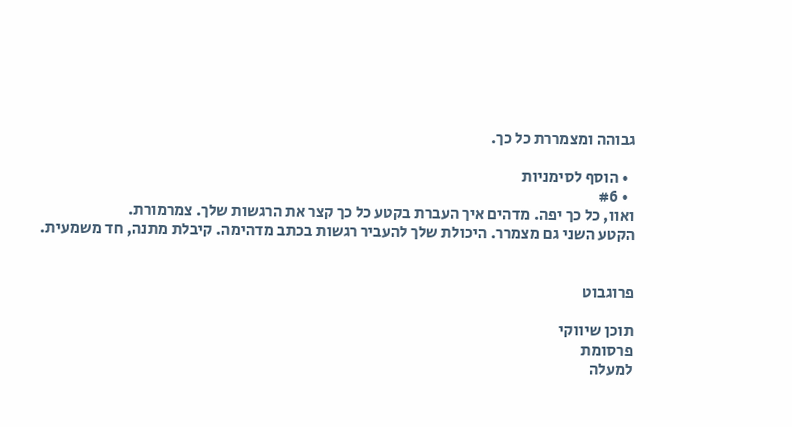גבוהה ומצמררת כל כך.

  • הוסף לסימניות
  • #6
ואוו, כל כך יפה. מדהים איך העברת בקטע כל כך קצר את הרגשות שלך. צמרמורת.
הקטע השני גם מצמרר. היכולת שלך להעביר רגשות בכתב מדהימה. קיבלת מתנה, חד משמעית.


פרוגבוט

תוכן שיווקי
פרסומת
למעלה